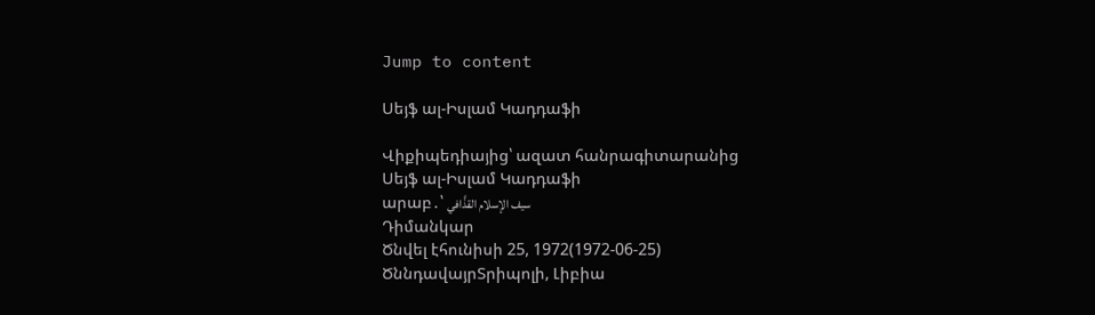Jump to content

Սեյֆ ալ-Իսլամ Կադդաֆի

Վիքիպեդիայից՝ ազատ հանրագիտարանից
Սեյֆ ալ-Իսլամ Կադդաֆի
արաբ․՝ سيف الإسلام القذَّافي
Դիմանկար
Ծնվել էհունիսի 25, 1972(1972-06-25)
ԾննդավայրՏրիպոլի, Լիբիա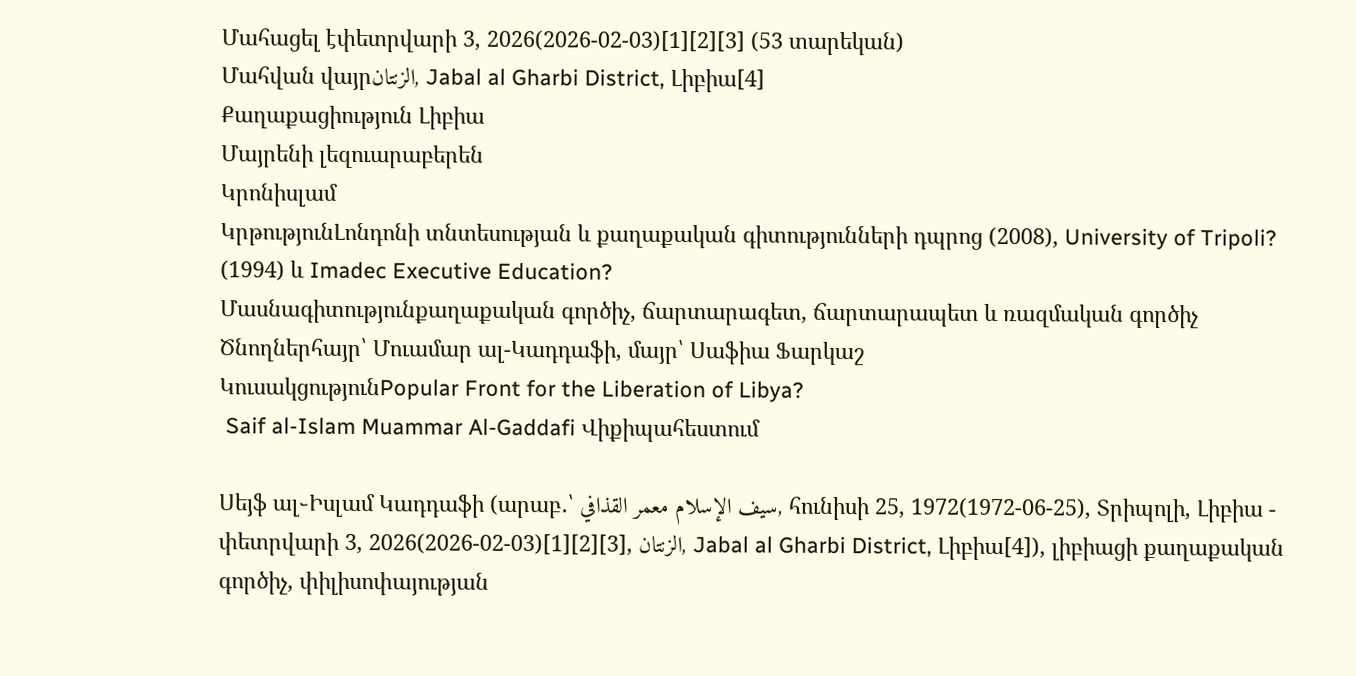Մահացել էփետրվարի 3, 2026(2026-02-03)[1][2][3] (53 տարեկան)
Մահվան վայրالزنتان, Jabal al Gharbi District, Լիբիա[4]
Քաղաքացիություն Լիբիա
Մայրենի լեզուարաբերեն
Կրոնիսլամ
ԿրթությունԼոնդոնի տնտեսության և քաղաքական գիտությունների դպրոց (2008), University of Tripoli? (1994) և Imadec Executive Education?
Մասնագիտությունքաղաքական գործիչ, ճարտարագետ, ճարտարապետ և ռազմական գործիչ
Ծնողներհայր՝ Մուամար ալ-Կադդաֆի, մայր՝ Սաֆիա Ֆարկաշ
ԿուսակցությունPopular Front for the Liberation of Libya?
 Saif al-Islam Muammar Al-Gaddafi Վիքիպահեստում

Սեյֆ ալ֊Իսլամ Կադդաֆի (արաբ․՝ سيف الإسلام معمر القذافي, հունիսի 25, 1972(1972-06-25), Տրիպոլի, Լիբիա - փետրվարի 3, 2026(2026-02-03)[1][2][3], الزنتان, Jabal al Gharbi District, Լիբիա[4]), լիբիացի քաղաքական գործիչ, փիլիսոփայության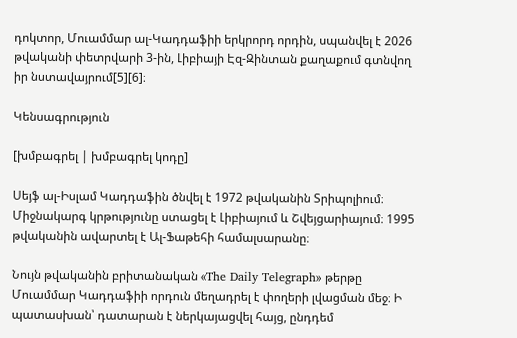դոկտոր, Մուամմար ալ-Կադդաֆիի երկրորդ որդին, սպանվել է 2026 թվականի փետրվարի 3-ին, Լիբիայի Էզ-Զինտան քաղաքում գտնվող իր նստավայրում[5][6]։

Կենսագրություն

[խմբագրել | խմբագրել կոդը]

Սեյֆ ալ-Իսլամ Կադդաֆին ծնվել է 1972 թվականին Տրիպոլիում։ Միջնակարգ կրթությունը ստացել է Լիբիայում և Շվեյցարիայում։ 1995 թվականին ավարտել է Ալ-Ֆաթեհի համալսարանը։

Նույն թվականին բրիտանական «The Daily Telegraph» թերթը Մուամմար Կադդաֆիի որդուն մեղադրել է փողերի լվացման մեջ։ Ի պատասխան՝ դատարան է ներկայացվել հայց, ընդդեմ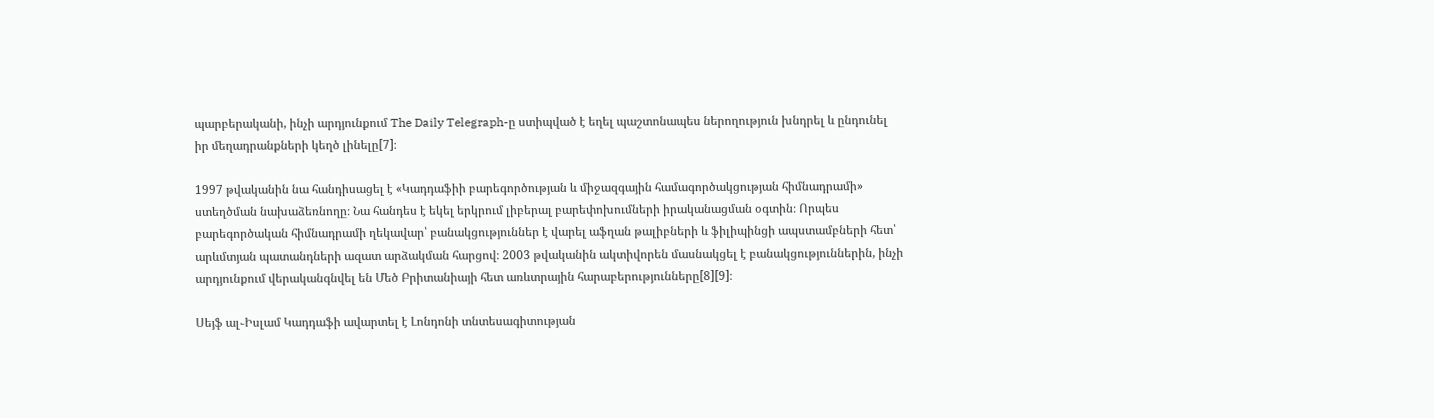պարբերականի, ինչի արդյունքում The Daily Telegraph-ը ստիպված է եղել պաշտոնապես ներողություն խնդրել և ընդունել իր մեղադրանքների կեղծ լինելը[7]։

1997 թվականին նա հանդիսացել է «Կադդաֆիի բարեգործության և միջազգային համագործակցության հիմնադրամի» ստեղծման նախաձեռնողը։ Նա հանդես է եկել երկրում լիբերալ բարեփոխումների իրականացման օգտին։ Որպես բարեգործական հիմնադրամի ղեկավար՝ բանակցություններ է վարել աֆղան թալիբների և ֆիլիպինցի ապստամբների հետ՝ արևմտյան պատանդների ազատ արձակման հարցով։ 2003 թվականին ակտիվորեն մասնակցել է բանակցություններին, ինչի արդյունքում վերականգնվել են Մեծ Բրիտանիայի հետ առևտրային հարաբերությունները[8][9]։

Սեյֆ ալ֊Իսլամ Կադդաֆի ավարտել է Լոնդոնի տնտեսագիտության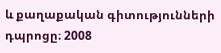և քաղաքական գիտությունների դպրոցը։ 2008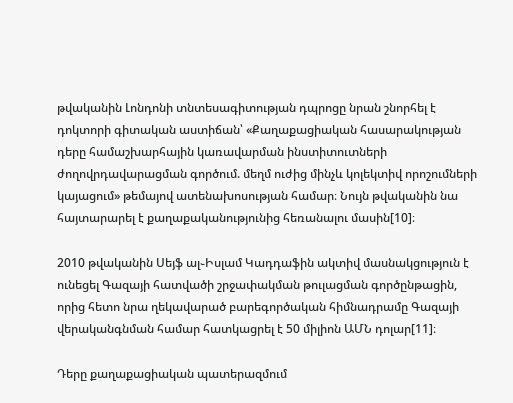թվականին Լոնդոնի տնտեսագիտության դպրոցը նրան շնորհել է դոկտորի գիտական աստիճան՝ «Քաղաքացիական հասարակության դերը համաշխարհային կառավարման ինստիտուտների ժողովրդավարացման գործում. մեղմ ուժից մինչև կոլեկտիվ որոշումների կայացում» թեմայով ատենախոսության համար։ Նույն թվականին նա հայտարարել է քաղաքականությունից հեռանալու մասին[10]։

2010 թվականին Սեյֆ ալ֊Իսլամ Կադդաֆին ակտիվ մասնակցություն է ունեցել Գազայի հատվածի շրջափակման թուլացման գործընթացին, որից հետո նրա ղեկավարած բարեգործական հիմնադրամը Գազայի վերականգնման համար հատկացրել է 50 միլիոն ԱՄՆ դոլար[11]։

Դերը քաղաքացիական պատերազմում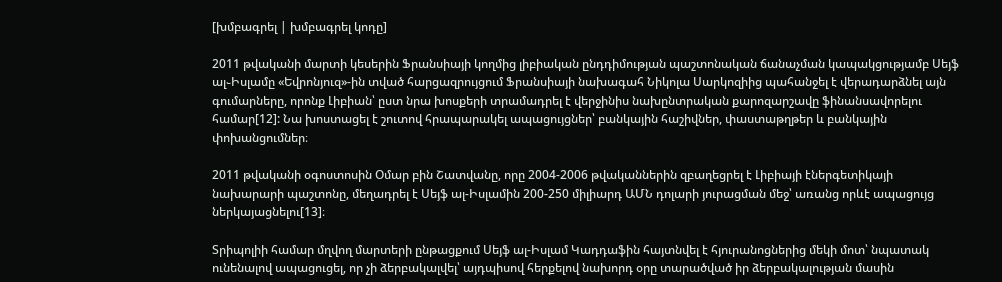[խմբագրել | խմբագրել կոդը]

2011 թվականի մարտի կեսերին Ֆրանսիայի կողմից լիբիական ընդդիմության պաշտոնական ճանաչման կապակցությամբ Սեյֆ ալ֊Իսլամը «Եվրոնյուզ»-ին տված հարցազրույցում Ֆրանսիայի նախագահ Նիկոլա Սարկոզիից պահանջել է վերադարձնել այն գումարները, որոնք Լիբիան՝ ըստ նրա խոսքերի տրամադրել է վերջինիս նախընտրական քարոզարշավը ֆինանսավորելու համար[12]: Նա խոստացել է շուտով հրապարակել ապացույցներ՝ բանկային հաշիվներ, փաստաթղթեր և բանկային փոխանցումներ։

2011 թվականի օգոստոսին Օմար բին Շատվանը, որը 2004-2006 թվականներին զբաղեցրել է Լիբիայի էներգետիկայի նախարարի պաշտոնը, մեղադրել է Սեյֆ ալ-Իսլամին 200-250 միլիարդ ԱՄՆ դոլարի յուրացման մեջ՝ առանց որևէ ապացույց ներկայացնելու[13]։

Տրիպոլիի համար մղվող մարտերի ընթացքում Սեյֆ ալ-Իսլամ Կադդաֆին հայտնվել է հյուրանոցներից մեկի մոտ՝ նպատակ ունենալով ապացուցել, որ չի ձերբակալվել՝ այդպիսով հերքելով նախորդ օրը տարածված իր ձերբակալության մասին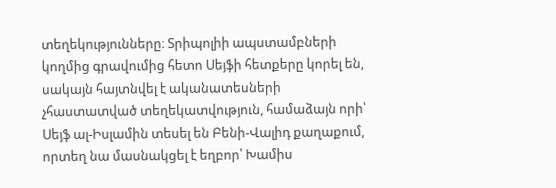տեղեկությունները։ Տրիպոլիի ապստամբների կողմից գրավումից հետո Սեյֆի հետքերը կորել են, սակայն հայտնվել է ականատեսների չհաստատված տեղեկատվություն, համաձայն որի՝ Սեյֆ ալ-Իսլամին տեսել են Բենի-Վալիդ քաղաքում, որտեղ նա մասնակցել է եղբոր՝ Խամիս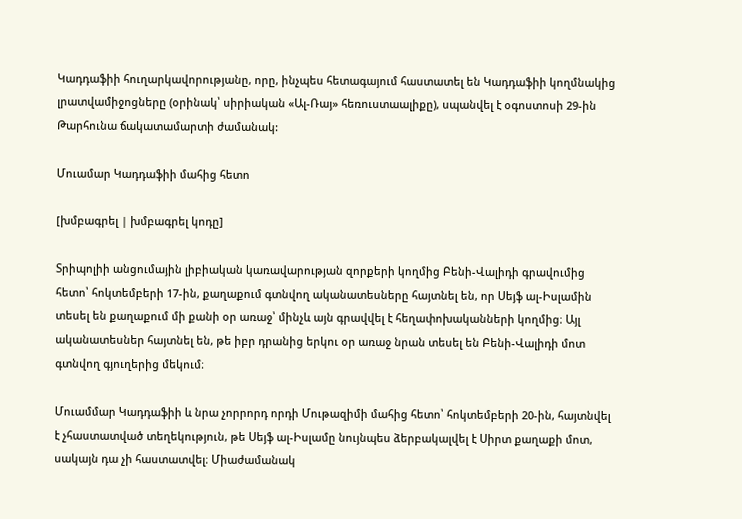Կադդաֆիի հուղարկավորությանը, որը, ինչպես հետագայում հաստատել են Կադդաֆիի կողմնակից լրատվամիջոցները (օրինակ՝ սիրիական «Ալ-Ռայ» հեռուստաալիքը), սպանվել է օգոստոսի 29-ին Թարհունա ճակատամարտի ժամանակ:

Մուամար Կադդաֆիի մահից հետո

[խմբագրել | խմբագրել կոդը]

Տրիպոլիի անցումային լիբիական կառավարության զորքերի կողմից Բենի-Վալիդի գրավումից հետո՝ հոկտեմբերի 17-ին, քաղաքում գտնվող ականատեսները հայտնել են, որ Սեյֆ ալ-Իսլամին տեսել են քաղաքում մի քանի օր առաջ՝ մինչև այն գրավվել է հեղափոխականների կողմից։ Այլ ականատեսներ հայտնել են, թե իբր դրանից երկու օր առաջ նրան տեսել են Բենի-Վալիդի մոտ գտնվող գյուղերից մեկում։

Մուամմար Կադդաֆիի և նրա չորրորդ որդի Մութազիմի մահից հետո՝ հոկտեմբերի 20-ին, հայտնվել է չհաստատված տեղեկություն, թե Սեյֆ ալ-Իսլամը նույնպես ձերբակալվել է Սիրտ քաղաքի մոտ, սակայն դա չի հաստատվել։ Միաժամանակ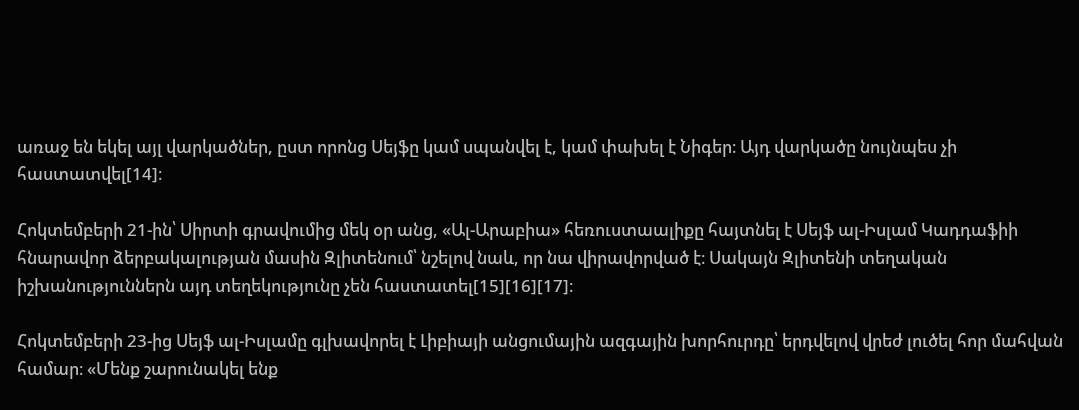առաջ են եկել այլ վարկածներ, ըստ որոնց Սեյֆը կամ սպանվել է, կամ փախել է Նիգեր։ Այդ վարկածը նույնպես չի հաստատվել[14]։

Հոկտեմբերի 21-ին՝ Սիրտի գրավումից մեկ օր անց, «Ալ-Արաբիա» հեռուստաալիքը հայտնել է Սեյֆ ալ-Իսլամ Կադդաֆիի հնարավոր ձերբակալության մասին Զլիտենում՝ նշելով նաև, որ նա վիրավորված է։ Սակայն Զլիտենի տեղական իշխանություններն այդ տեղեկությունը չեն հաստատել[15][16][17]։

Հոկտեմբերի 23-ից Սեյֆ ալ-Իսլամը գլխավորել է Լիբիայի անցումային ազգային խորհուրդը՝ երդվելով վրեժ լուծել հոր մահվան համար։ «Մենք շարունակել ենք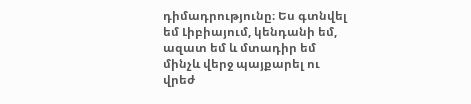դիմադրությունը։ Ես գտնվել եմ Լիբիայում, կենդանի եմ, ազատ եմ և մտադիր եմ մինչև վերջ պայքարել ու վրեժ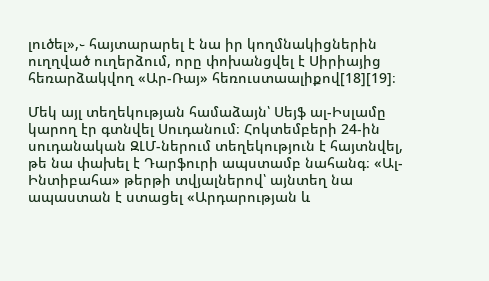լուծել»,֊ հայտարարել է նա իր կողմնակիցներին ուղղված ուղերձում, որը փոխանցվել է Սիրիայից հեռարձակվող «Ար-Ռայ» հեռուստաալիքով[18][19]։

Մեկ այլ տեղեկության համաձայն՝ Սեյֆ ալ-Իսլամը կարող էր գտնվել Սուդանում։ Հոկտեմբերի 24-ին սուդանական ԶԼՄ-ներում տեղեկություն է հայտնվել, թե նա փախել է Դարֆուրի ապստամբ նահանգ։ «Ալ-Ինտիբահա» թերթի տվյալներով՝ այնտեղ նա ապաստան է ստացել «Արդարության և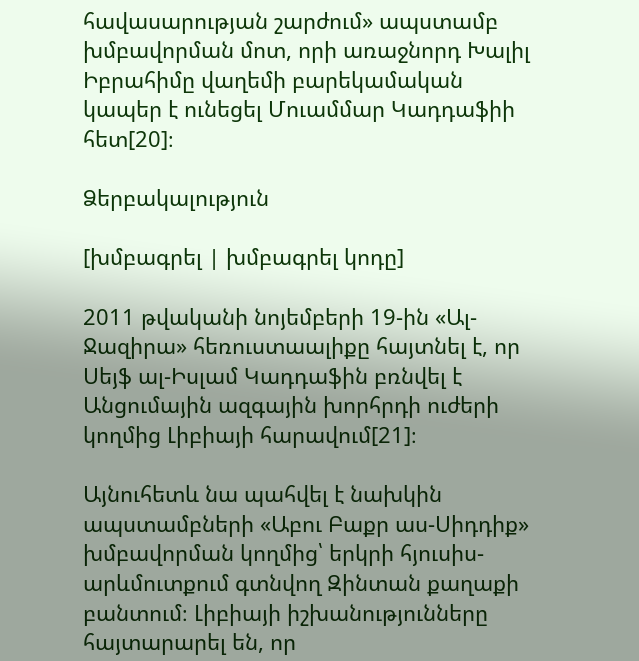հավասարության շարժում» ապստամբ խմբավորման մոտ, որի առաջնորդ Խալիլ Իբրահիմը վաղեմի բարեկամական կապեր է ունեցել Մուամմար Կադդաֆիի հետ[20]։

Ձերբակալություն

[խմբագրել | խմբագրել կոդը]

2011 թվականի նոյեմբերի 19-ին «Ալ-Ջազիրա» հեռուստաալիքը հայտնել է, որ Սեյֆ ալ-Իսլամ Կադդաֆին բռնվել է Անցումային ազգային խորհրդի ուժերի կողմից Լիբիայի հարավում[21]։

Այնուհետև նա պահվել է նախկին ապստամբների «Աբու Բաքր աս-Սիդդիք» խմբավորման կողմից՝ երկրի հյուսիս-արևմուտքում գտնվող Զինտան քաղաքի բանտում։ Լիբիայի իշխանությունները հայտարարել են, որ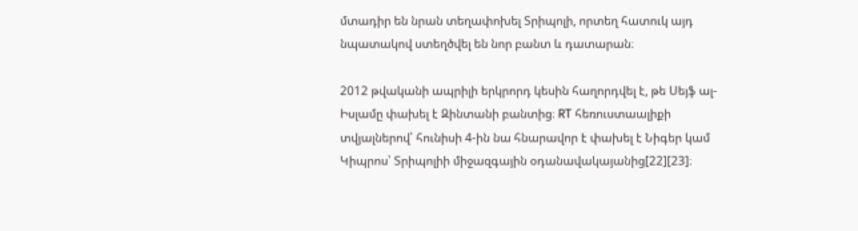մտադիր են նրան տեղափոխել Տրիպոլի, որտեղ հատուկ այդ նպատակով ստեղծվել են նոր բանտ և դատարան։

2012 թվականի ապրիլի երկրորդ կեսին հաղորդվել է, թե Սեյֆ ալ-Իսլամը փախել է Զինտանի բանտից։ RT հեռուստաալիքի տվյալներով՝ հունիսի 4-ին նա հնարավոր է փախել է Նիգեր կամ Կիպրոս՝ Տրիպոլիի միջազգային օդանավակայանից[22][23]։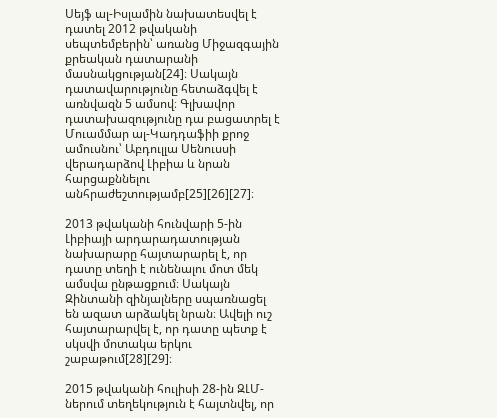Սեյֆ ալ-Իսլամին նախատեսվել է դատել 2012 թվականի սեպտեմբերին՝ առանց Միջազգային քրեական դատարանի մասնակցության[24]։ Սակայն դատավարությունը հետաձգվել է առնվազն 5 ամսով։ Գլխավոր դատախազությունը դա բացատրել է Մուամմար ալ-Կադդաֆիի քրոջ ամուսնու՝ Աբդուլլա Սենուսսի վերադարձով Լիբիա և նրան հարցաքննելու անհրաժեշտությամբ[25][26][27]։

2013 թվականի հունվարի 5-ին Լիբիայի արդարադատության նախարարը հայտարարել է, որ դատը տեղի է ունենալու մոտ մեկ ամսվա ընթացքում։ Սակայն Զինտանի զինյալները սպառնացել են ազատ արձակել նրան։ Ավելի ուշ հայտարարվել է, որ դատը պետք է սկսվի մոտակա երկու շաբաթում[28][29]։

2015 թվականի հուլիսի 28-ին ԶԼՄ-ներում տեղեկություն է հայտնվել, որ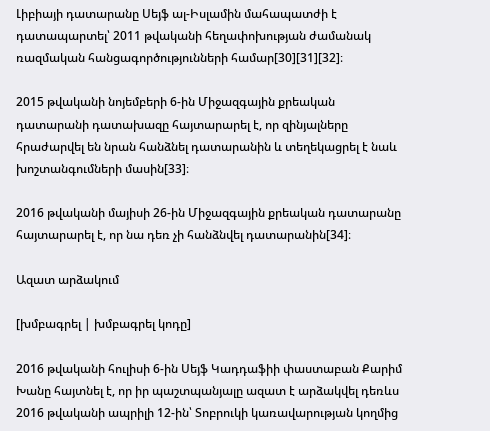Լիբիայի դատարանը Սեյֆ ալ-Իսլամին մահապատժի է դատապարտել՝ 2011 թվականի հեղափոխության ժամանակ ռազմական հանցագործությունների համար[30][31][32]։

2015 թվականի նոյեմբերի 6-ին Միջազգային քրեական դատարանի դատախազը հայտարարել է, որ զինյալները հրաժարվել են նրան հանձնել դատարանին և տեղեկացրել է նաև խոշտանգումների մասին[33]։

2016 թվականի մայիսի 26-ին Միջազգային քրեական դատարանը հայտարարել է, որ նա դեռ չի հանձնվել դատարանին[34]։

Ազատ արձակում

[խմբագրել | խմբագրել կոդը]

2016 թվականի հուլիսի 6-ին Սեյֆ Կադդաֆիի փաստաբան Քարիմ Խանը հայտնել է, որ իր պաշտպանյալը ազատ է արձակվել դեռևս 2016 թվականի ապրիլի 12-ին՝ Տոբրուկի կառավարության կողմից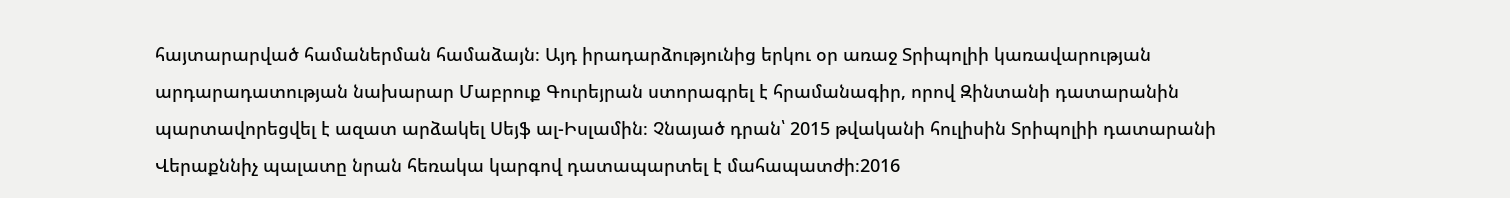հայտարարված համաներման համաձայն։ Այդ իրադարձությունից երկու օր առաջ Տրիպոլիի կառավարության արդարադատության նախարար Մաբրուք Գուրեյրան ստորագրել է հրամանագիր, որով Զինտանի դատարանին պարտավորեցվել է ազատ արձակել Սեյֆ ալ-Իսլամին։ Չնայած դրան՝ 2015 թվականի հուլիսին Տրիպոլիի դատարանի Վերաքննիչ պալատը նրան հեռակա կարգով դատապարտել է մահապատժի։2016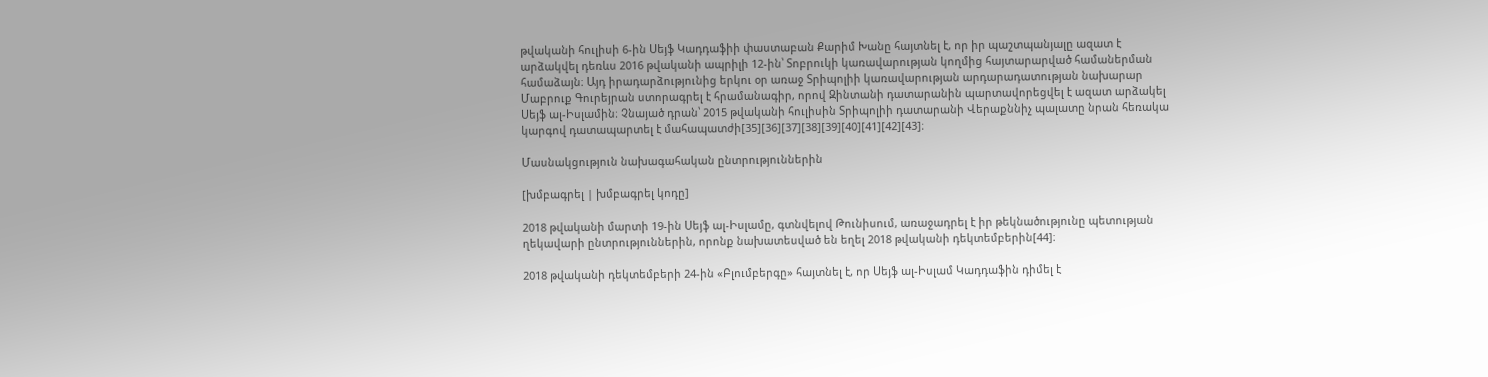թվականի հուլիսի 6-ին Սեյֆ Կադդաֆիի փաստաբան Քարիմ Խանը հայտնել է, որ իր պաշտպանյալը ազատ է արձակվել դեռևս 2016 թվականի ապրիլի 12-ին՝ Տոբրուկի կառավարության կողմից հայտարարված համաներման համաձայն։ Այդ իրադարձությունից երկու օր առաջ Տրիպոլիի կառավարության արդարադատության նախարար Մաբրուք Գուրեյրան ստորագրել է հրամանագիր, որով Զինտանի դատարանին պարտավորեցվել է ազատ արձակել Սեյֆ ալ-Իսլամին։ Չնայած դրան՝ 2015 թվականի հուլիսին Տրիպոլիի դատարանի Վերաքննիչ պալատը նրան հեռակա կարգով դատապարտել է մահապատժի[35][36][37][38][39][40][41][42][43]։

Մասնակցություն նախագահական ընտրություններին

[խմբագրել | խմբագրել կոդը]

2018 թվականի մարտի 19-ին Սեյֆ ալ-Իսլամը, գտնվելով Թունիսում, առաջադրել է իր թեկնածությունը պետության ղեկավարի ընտրություններին, որոնք նախատեսված են եղել 2018 թվականի դեկտեմբերին[44]։

2018 թվականի դեկտեմբերի 24-ին «Բլումբերգը» հայտնել է, որ Սեյֆ ալ-Իսլամ Կադդաֆին դիմել է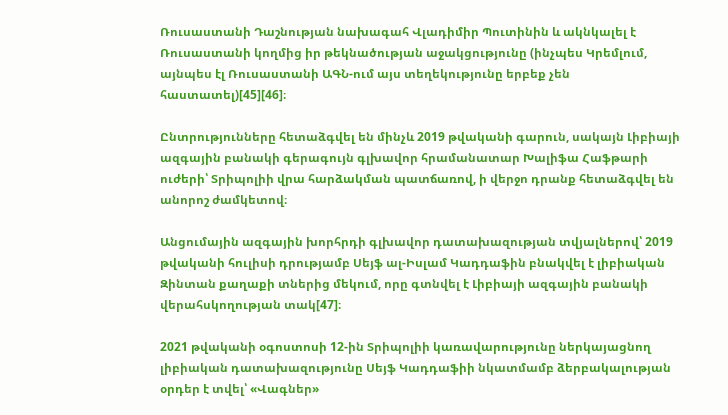Ռուսաստանի Դաշնության նախագահ Վլադիմիր Պուտինին և ակնկալել է Ռուսաստանի կողմից իր թեկնածության աջակցությունը (ինչպես Կրեմլում, այնպես էլ Ռուսաստանի ԱԳՆ-ում այս տեղեկությունը երբեք չեն հաստատել)[45][46]։

Ընտրությունները հետաձգվել են մինչև 2019 թվականի գարուն, սակայն Լիբիայի ազգային բանակի գերագույն գլխավոր հրամանատար Խալիֆա Հաֆթարի ուժերի՝ Տրիպոլիի վրա հարձակման պատճառով, ի վերջո դրանք հետաձգվել են անորոշ ժամկետով։

Անցումային ազգային խորհրդի գլխավոր դատախազության տվյալներով՝ 2019 թվականի հուլիսի դրությամբ Սեյֆ ալ-Իսլամ Կադդաֆին բնակվել է լիբիական Զինտան քաղաքի տներից մեկում, որը գտնվել է Լիբիայի ազգային բանակի վերահսկողության տակ[47]։

2021 թվականի օգոստոսի 12-ին Տրիպոլիի կառավարությունը ներկայացնող լիբիական դատախազությունը Սեյֆ Կադդաֆիի նկատմամբ ձերբակալության օրդեր է տվել՝ «Վագներ»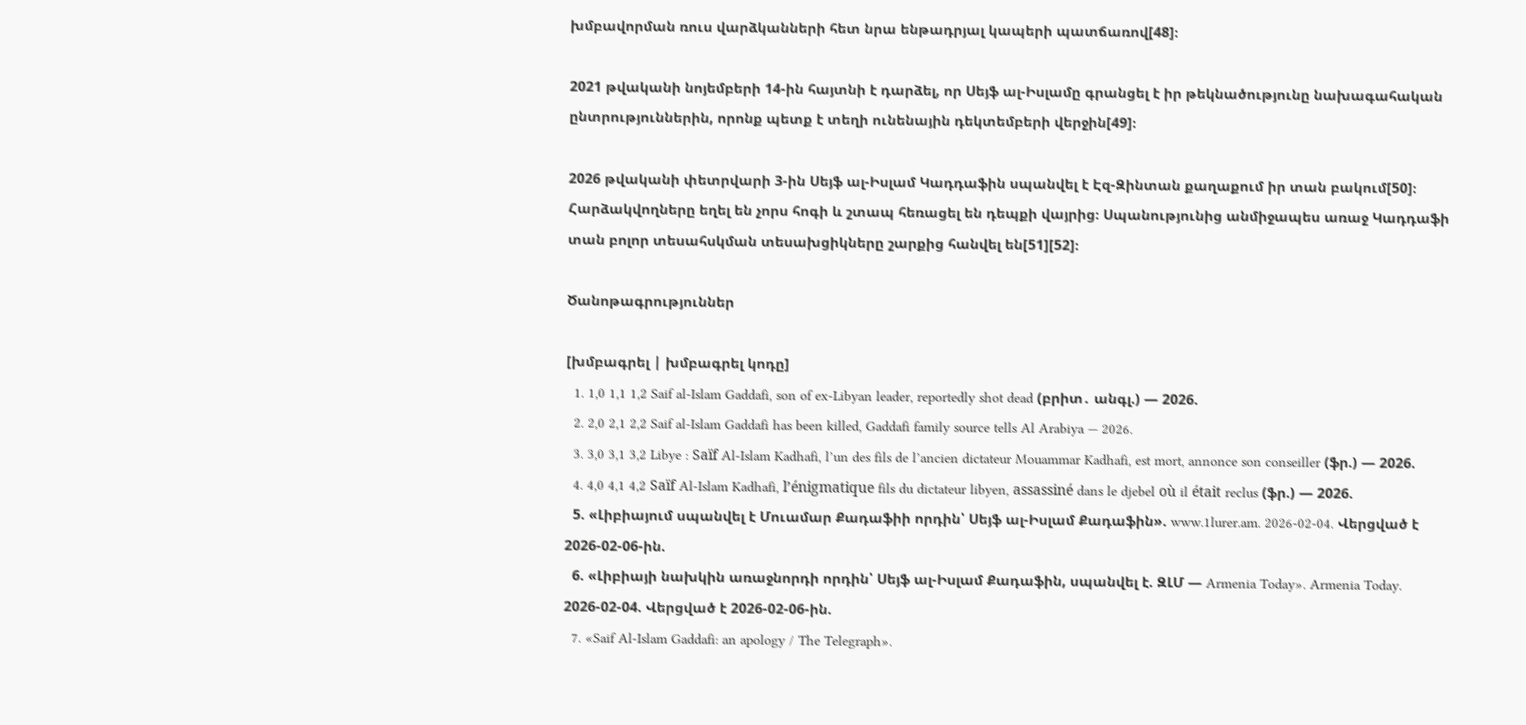խմբավորման ռուս վարձկանների հետ նրա ենթադրյալ կապերի պատճառով[48]։

2021 թվականի նոյեմբերի 14-ին հայտնի է դարձել, որ Սեյֆ ալ-Իսլամը գրանցել է իր թեկնածությունը նախագահական ընտրություններին, որոնք պետք է տեղի ունենային դեկտեմբերի վերջին[49]։

2026 թվականի փետրվարի 3-ին Սեյֆ ալ-Իսլամ Կադդաֆին սպանվել է Էզ-Զինտան քաղաքում իր տան բակում[50]։ Հարձակվողները եղել են չորս հոգի և շտապ հեռացել են դեպքի վայրից։ Սպանությունից անմիջապես առաջ Կադդաֆի տան բոլոր տեսահսկման տեսախցիկները շարքից հանվել են[51][52]։

Ծանոթագրություններ

[խմբագրել | խմբագրել կոդը]
  1. 1,0 1,1 1,2 Saif al-Islam Gaddafi, son of ex-Libyan leader, reportedly shot dead (բրիտ․ անգլ.) — 2026.
  2. 2,0 2,1 2,2 Saif al-Islam Gaddafi has been killed, Gaddafi family source tells Al Arabiya — 2026.
  3. 3,0 3,1 3,2 Libye : Saïf Al-Islam Kadhafi, l’un des fils de l’ancien dictateur Mouammar Kadhafi, est mort, annonce son conseiller (ֆր.) — 2026.
  4. 4,0 4,1 4,2 Saïf Al-Islam Kadhafi, l’énigmatique fils du dictateur libyen, assassiné dans le djebel où il était reclus (ֆր.) — 2026.
  5. «Լիբիայում սպանվել է Մուամար Քադաֆիի որդին՝ Սեյֆ ալ-Իսլամ Քադաֆին». www.1lurer.am. 2026-02-04. Վերցված է 2026-02-06-ին.
  6. «Լիբիայի նախկին առաջնորդի որդին՝ Սեյֆ ալ-Իսլամ Քադաֆին, սպանվել է. ԶԼՄ — Armenia Today». Armenia Today. 2026-02-04. Վերցված է 2026-02-06-ին.
  7. «Saif Al-Islam Gaddafi: an apology / The Telegraph».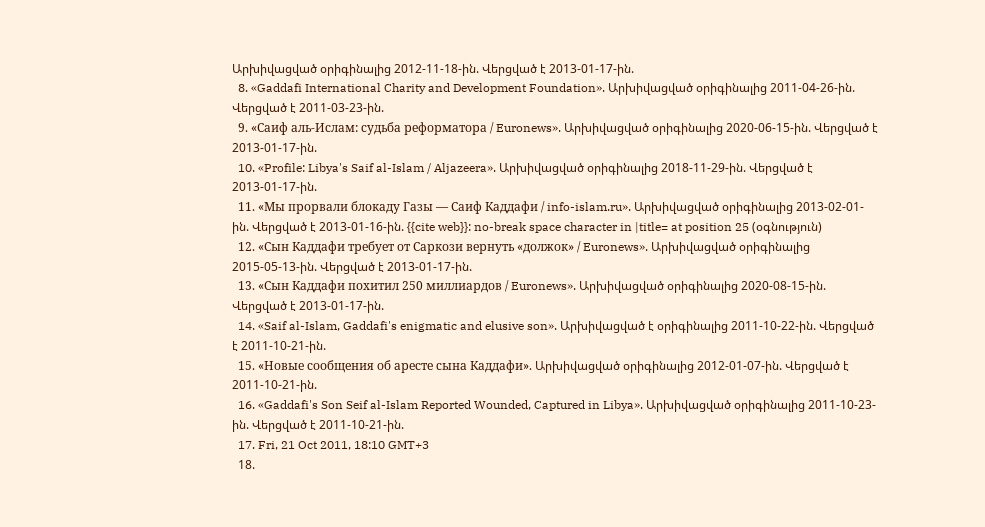Արխիվացված օրիգինալից 2012-11-18-ին. Վերցված է 2013-01-17-ին.
  8. «Gaddafi International Charity and Development Foundation». Արխիվացված օրիգինալից 2011-04-26-ին. Վերցված է 2011-03-23-ին.
  9. «Саиф аль-Ислам: судьба реформатора / Euronews». Արխիվացված օրիգինալից 2020-06-15-ին. Վերցված է 2013-01-17-ին.
  10. «Profile: Libya's Saif al-Islam / Aljazeera». Արխիվացված օրիգինալից 2018-11-29-ին. Վերցված է 2013-01-17-ին.
  11. «Мы прорвали блокаду Газы — Саиф Каддафи / info-islam.ru». Արխիվացված օրիգինալից 2013-02-01-ին. Վերցված է 2013-01-16-ին. {{cite web}}: no-break space character in |title= at position 25 (օգնություն)
  12. «Сын Каддафи требует от Саркози вернуть «должок» / Euronews». Արխիվացված օրիգինալից 2015-05-13-ին. Վերցված է 2013-01-17-ին.
  13. «Сын Каддафи похитил 250 миллиардов / Euronews». Արխիվացված օրիգինալից 2020-08-15-ին. Վերցված է 2013-01-17-ին.
  14. «Saif al-Islam, Gaddafi's enigmatic and elusive son». Արխիվացված է օրիգինալից 2011-10-22-ին. Վերցված է 2011-10-21-ին.
  15. «Новые сообщения об аресте сына Каддафи». Արխիվացված օրիգինալից 2012-01-07-ին. Վերցված է 2011-10-21-ին.
  16. «Gaddafi's Son Seif al-Islam Reported Wounded, Captured in Libya». Արխիվացված օրիգինալից 2011-10-23-ին. Վերցված է 2011-10-21-ին.
  17. Fri, 21 Oct 2011, 18:10 GMT+3
  18.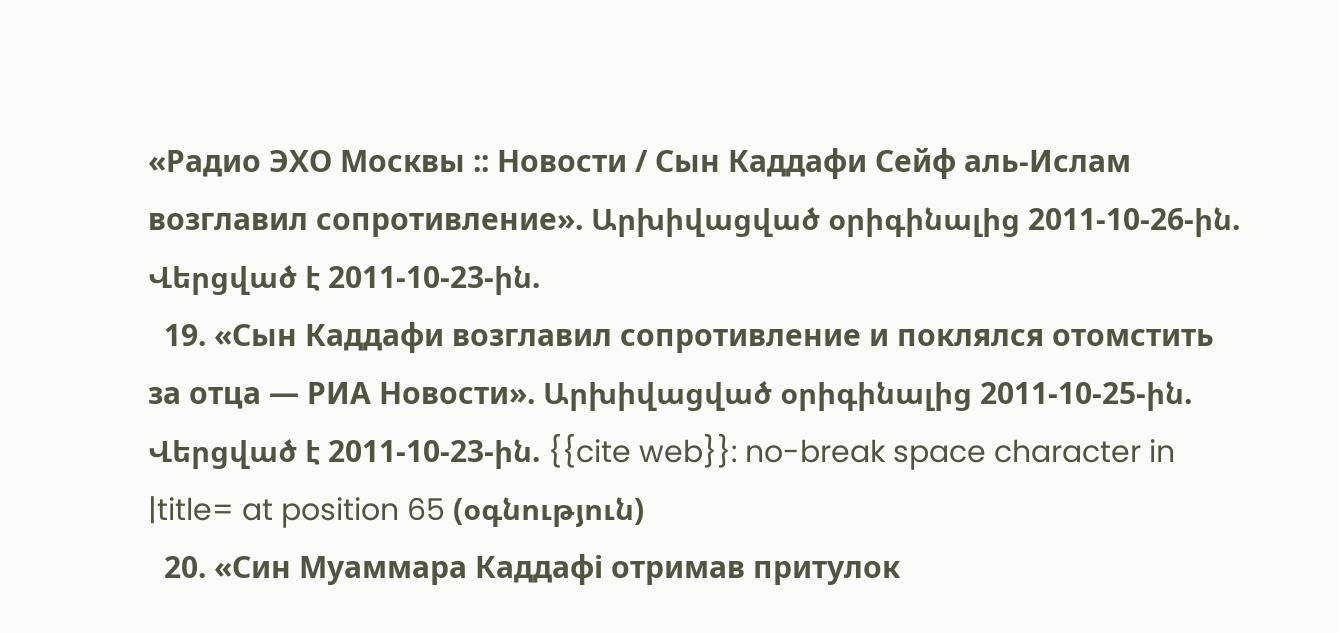«Радио ЭХО Москвы :: Новости / Сын Каддафи Сейф аль-Ислам возглавил сопротивление». Արխիվացված օրիգինալից 2011-10-26-ին. Վերցված է 2011-10-23-ին.
  19. «Сын Каддафи возглавил сопротивление и поклялся отомстить за отца — РИА Новости». Արխիվացված օրիգինալից 2011-10-25-ին. Վերցված է 2011-10-23-ին. {{cite web}}: no-break space character in |title= at position 65 (օգնություն)
  20. «Син Муаммара Каддафі отримав притулок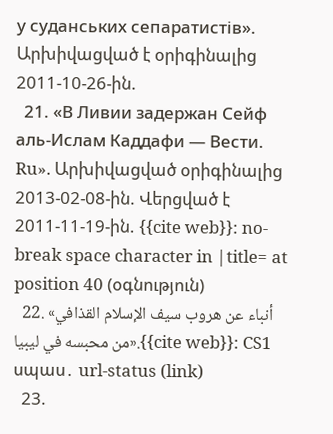у суданських сепаратистів». Արխիվացված է օրիգինալից 2011-10-26-ին.
  21. «В Ливии задержан Сейф аль-Ислам Каддафи — Вести. Ru». Արխիվացված օրիգինալից 2013-02-08-ին. Վերցված է 2011-11-19-ին. {{cite web}}: no-break space character in |title= at position 40 (օգնություն)
  22. «أنباء عن هروب سيف الإسلام القذافي من محبسه في ليبيا».{{cite web}}: CS1 սպաս․ url-status (link)
  23.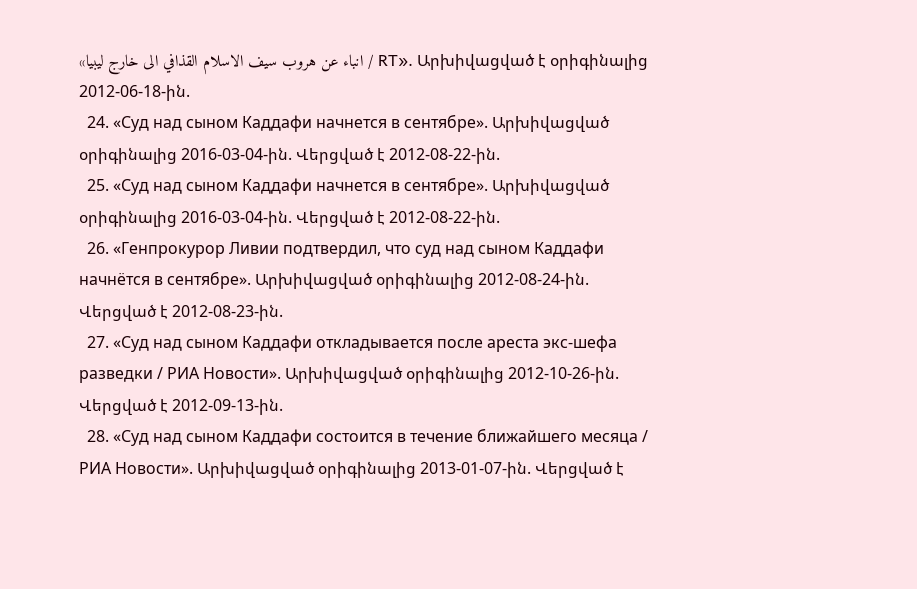«انباء عن هروب سيف الاسلام القذافي الى خارج ليبيا / RT». Արխիվացված է օրիգինալից 2012-06-18-ին.
  24. «Суд над сыном Каддафи начнется в сентябре». Արխիվացված օրիգինալից 2016-03-04-ին. Վերցված է 2012-08-22-ին.
  25. «Суд над сыном Каддафи начнется в сентябре». Արխիվացված օրիգինալից 2016-03-04-ին. Վերցված է 2012-08-22-ին.
  26. «Генпрокурор Ливии подтвердил, что суд над сыном Каддафи начнётся в сентябре». Արխիվացված օրիգինալից 2012-08-24-ին. Վերցված է 2012-08-23-ին.
  27. «Суд над сыном Каддафи откладывается после ареста экс-шефа разведки / РИА Новости». Արխիվացված օրիգինալից 2012-10-26-ին. Վերցված է 2012-09-13-ին.
  28. «Суд над сыном Каддафи состоится в течение ближайшего месяца / РИА Новости». Արխիվացված օրիգինալից 2013-01-07-ին. Վերցված է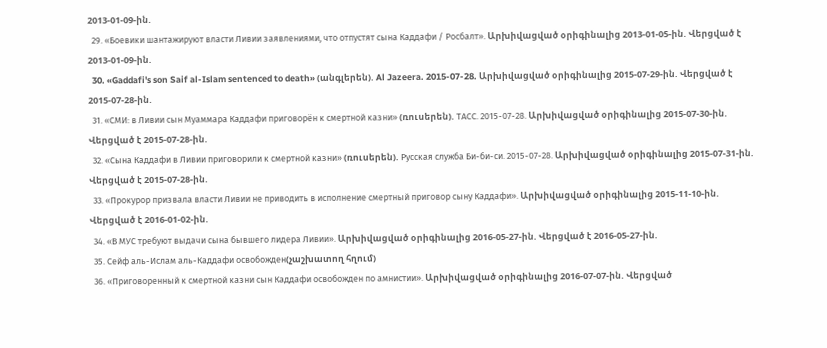2013-01-09-ին.
  29. «Боевики шантажируют власти Ливии заявлениями, что отпустят сына Каддафи / Росбалт». Արխիվացված օրիգինալից 2013-01-05-ին. Վերցված է 2013-01-09-ին.
  30. «Gaddafi's son Saif al-Islam sentenced to death» (անգլերեն). Al Jazeera. 2015-07-28. Արխիվացված օրիգինալից 2015-07-29-ին. Վերցված է 2015-07-28-ին.
  31. «СМИ: в Ливии сын Муаммара Каддафи приговорён к смертной казни» (ռուսերեն). ТАСС. 2015-07-28. Արխիվացված օրիգինալից 2015-07-30-ին. Վերցված է 2015-07-28-ին.
  32. «Сына Каддафи в Ливии приговорили к смертной казни» (ռուսերեն). Русская служба Би-би-си. 2015-07-28. Արխիվացված օրիգինալից 2015-07-31-ին. Վերցված է 2015-07-28-ին.
  33. «Прокурор призвала власти Ливии не приводить в исполнение смертный приговор сыну Каддафи». Արխիվացված օրիգինալից 2015-11-10-ին. Վերցված է 2016-01-02-ին.
  34. «В МУС требуют выдачи сына бывшего лидера Ливии». Արխիվացված օրիգինալից 2016-05-27-ին. Վերցված է 2016-05-27-ին.
  35. Сейф аль-Ислам аль-Каддафи освобожден(չաշխատող հղում)
  36. «Приговоренный к смертной казни сын Каддафи освобожден по амнистии». Արխիվացված օրիգինալից 2016-07-07-ին. Վերցված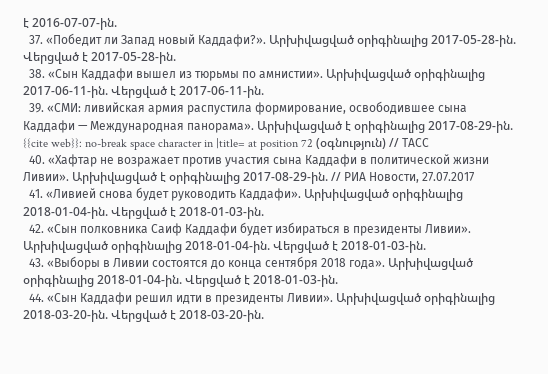է 2016-07-07-ին.
  37. «Победит ли Запад новый Каддафи?». Արխիվացված օրիգինալից 2017-05-28-ին. Վերցված է 2017-05-28-ին.
  38. «Сын Каддафи вышел из тюрьмы по амнистии». Արխիվացված օրիգինալից 2017-06-11-ին. Վերցված է 2017-06-11-ին.
  39. «СМИ: ливийская армия распустила формирование, освободившее сына Каддафи — Международная панорама». Արխիվացված է օրիգինալից 2017-08-29-ին. {{cite web}}: no-break space character in |title= at position 72 (օգնություն) // ТАСС
  40. «Хафтар не возражает против участия сына Каддафи в политической жизни Ливии». Արխիվացված է օրիգինալից 2017-08-29-ին. // РИА Новости, 27.07.2017
  41. «Ливией снова будет руководить Каддафи». Արխիվացված օրիգինալից 2018-01-04-ին. Վերցված է 2018-01-03-ին.
  42. «Сын полковника Саиф Каддафи будет избираться в президенты Ливии». Արխիվացված օրիգինալից 2018-01-04-ին. Վերցված է 2018-01-03-ին.
  43. «Выборы в Ливии состоятся до конца сентября 2018 года». Արխիվացված օրիգինալից 2018-01-04-ին. Վերցված է 2018-01-03-ին.
  44. «Сын Каддафи решил идти в президенты Ливии». Արխիվացված օրիգինալից 2018-03-20-ին. Վերցված է 2018-03-20-ին.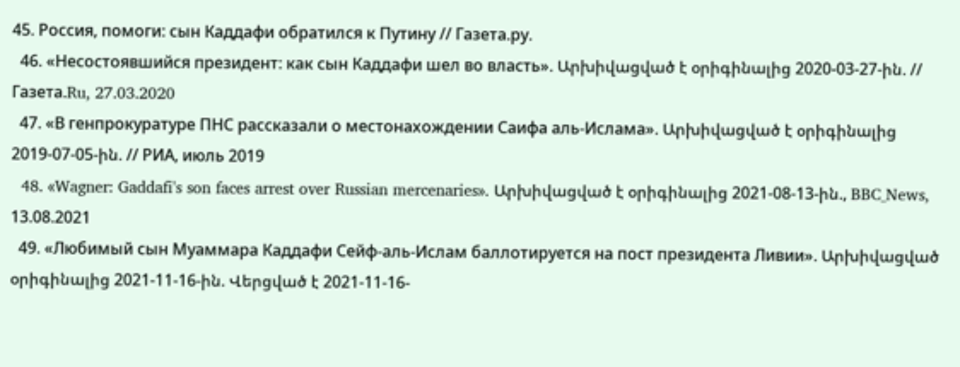45. Россия, помоги: сын Каддафи обратился к Путину // Газета.ру.
  46. «Несостоявшийся президент: как сын Каддафи шел во власть». Արխիվացված է օրիգինալից 2020-03-27-ին. // Газета.Ru, 27.03.2020
  47. «В генпрокуратуре ПНС рассказали о местонахождении Саифа аль-Ислама». Արխիվացված է օրիգինալից 2019-07-05-ին. // РИА, июль 2019
  48. «Wagner: Gaddafi's son faces arrest over Russian mercenaries». Արխիվացված է օրիգինալից 2021-08-13-ին., BBC_News, 13.08.2021
  49. «Любимый сын Муаммара Каддафи Сейф-аль-Ислам баллотируется на пост президента Ливии». Արխիվացված օրիգինալից 2021-11-16-ին. Վերցված է 2021-11-16-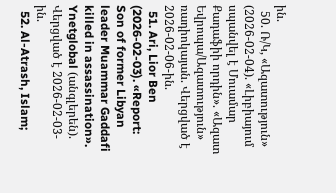ին.
  50. Ռ/Կ, «Ազատություն» (2026-02-04). «Լիբիայում սպանվել է Մուամար Քադաֆիի որդին». «Ազատ Եվրոպա/Ազատություն» ռադիոկայան. Վերցված է 2026-02-06-ին.
  51. Ari, Lior Ben (2026-02-03). «Report: Son of former Libyan leader Muammar Gaddafi killed in assassination». Ynetglobal (անգլերեն). Վերցված է 2026-02-03-ին.
  52. Al-Atrash, Islam;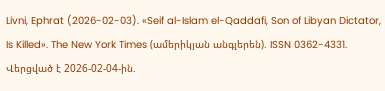Livni, Ephrat (2026-02-03). «Seif al-Islam el-Qaddafi, Son of Libyan Dictator, Is Killed». The New York Times (ամերիկյան անգլերեն). ISSN 0362-4331. Վերցված է 2026-02-04-ին.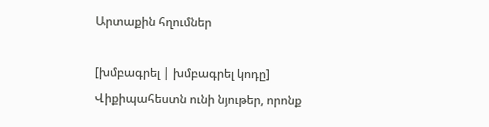Արտաքին հղումներ

[խմբագրել | խմբագրել կոդը]
Վիքիպահեստն ունի նյութեր, որոնք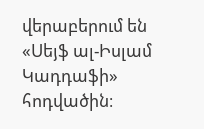վերաբերում են «Սեյֆ ալ-Իսլամ Կադդաֆի» հոդվածին։